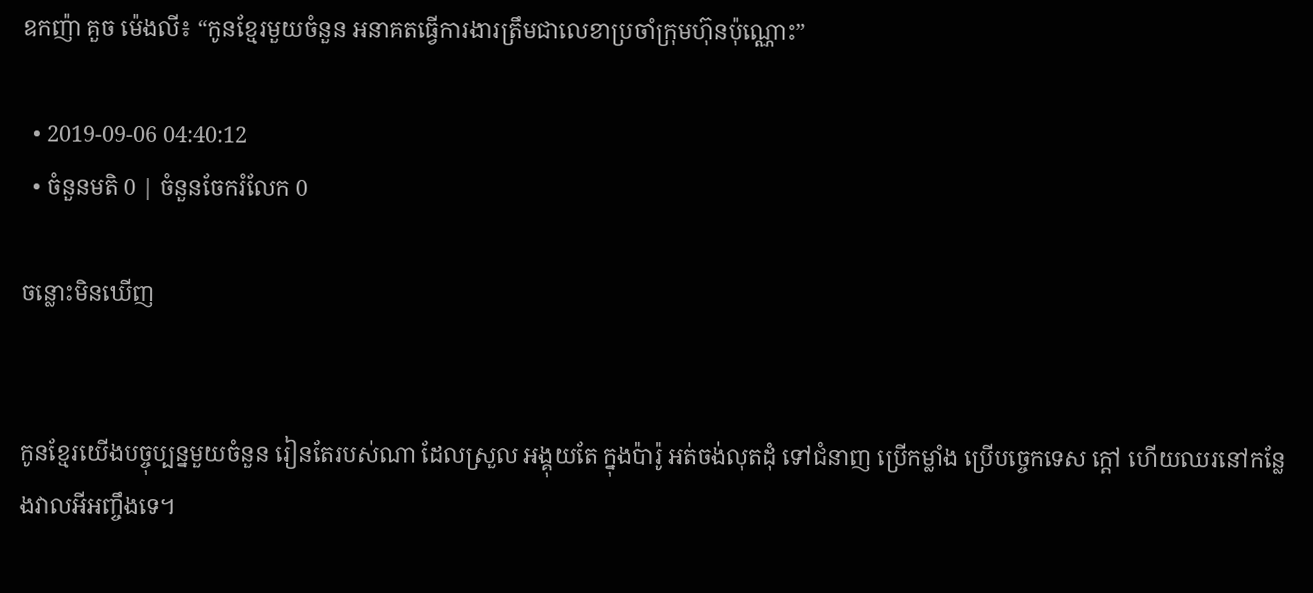ឧកញ៉ា គួច ម៉េងលី៖ “កូនខ្មែរមួយចំនួន អនាគតធ្វើការងារត្រឹមជាលេខាប្រចាំក្រុមហ៊ុនប៉ុណ្ណោះ”

  • 2019-09-06 04:40:12
  • ចំនួនមតិ 0 | ចំនួនចែករំលែក 0

ចន្លោះមិនឃើញ


កូនខ្មែរយើងបច្ចុប្បន្នមួយចំនួន រៀនតែរបស់ណា ដែលស្រួល អង្គុយតែ ក្នុងប៉ារ៉ូ អត់ចង់លុតដុំ ទៅជំនាញ ប្រើកម្លាំង ប្រើបច្ចេកទេស ក្ដៅ ហើយឈរនៅកន្លែងវាលអីអញ្ចឹងទេ។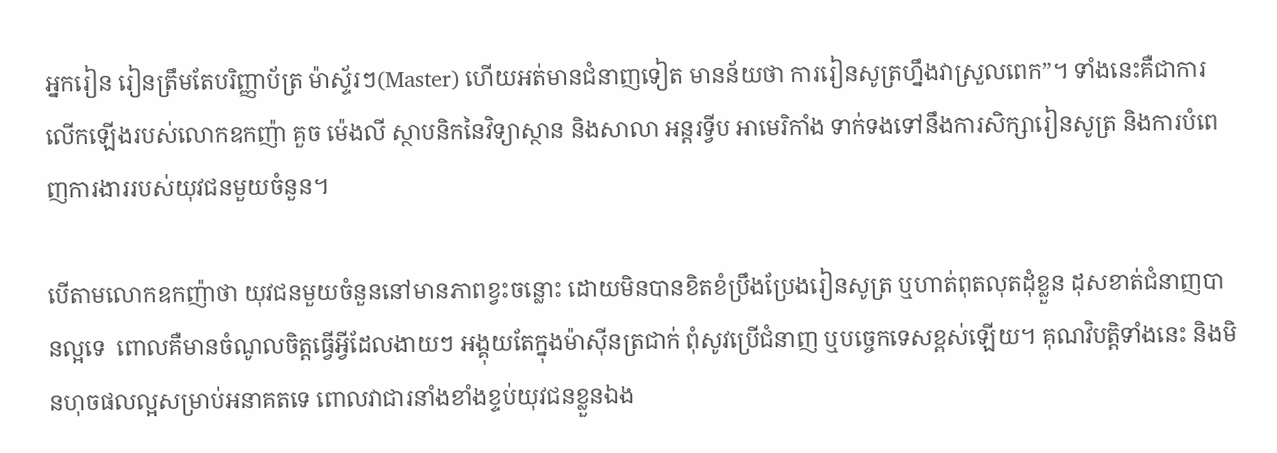អ្នករៀន រៀនត្រឹមតែបរិញ្ញាប័ត្រ ម៉ាស្ទ័រៗ(Master) ហើយអត់មានជំនាញទៀត មានន័យថា ការរៀនសូត្រហ្នឹងវាស្រួលពេក”។ ទាំងនេះគឺជាការលើកឡើងរបស់លោកឧកញ៉ា គួច ម៉េងលី ស្ថាបនិកនៃវិទ្យាស្ថាន និងសាលា អន្តរទ្វីប អាមេរិកាំង ទាក់ទងទៅនឹងការសិក្សារៀនសូត្រ និងការបំពេញការងាររបស់យុវជនមួយចំនួន។

បើតាមលោកឧកញ៉ាថា យុវជនមួយចំនួននៅមានភាពខ្វះចន្លោះ ដោយមិនបានខិតខំប្រឹងប្រែងរៀនសូត្រ ឬហាត់ពុតលុតដុំខ្លួន ដុសខាត់ជំនាញបានល្អទេ  ពោលគឺមានចំណូលចិត្តធ្វើអ្វីដែលងាយៗ អង្គុយតែក្នុងម៉ាស៊ីនត្រជាក់ ពុំសូវប្រើជំនាញ ឬបច្ចេកទេសខ្ពស់ឡើយ។ គុណវិបត្តិទាំងនេះ និងមិនហុចផលល្អសម្រាប់អនាគតទេ ពោលវាជារនាំងខាំងខ្ទប់យុវជនខ្លួនឯង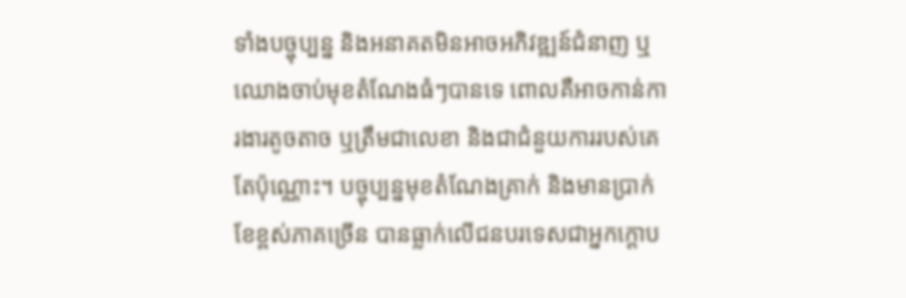ទាំងបច្ចុប្បន្ន និងអនាគតមិនអាចអភិវឌ្ឍន៍ជំនាញ ឬឈោងចាប់មុខតំណែងធំៗបានទេ ពោលគឺអាចកាន់ការងារតូចតាច ឬត្រឹមជាលេខា និងជាជំនួយការរបស់គេតែប៉ុណ្ណោះ។ បច្ចុប្បន្នមុខតំណែងគ្រាក់ និងមានប្រាក់ខែខ្ពស់ភាគច្រើន បានធ្លាក់លើជនបរទេសជាអ្នកក្ដោប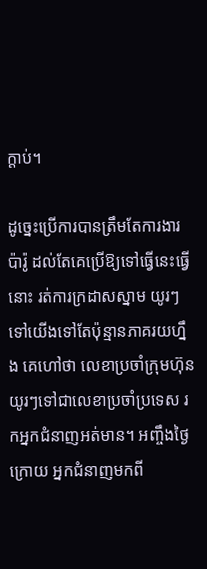ក្ដាប់។

ដូច្នេះប្រើការបានត្រឹមតែការងារប៉ារ៉ូ ដល់តែគេប្រើឱ្យទៅធ្វើនេះធ្វើនោះ រត់ការក្រដាសស្នាម យូរៗទៅយើងទៅតែប៉ុន្មានភាគរយហ្នឹង គេហៅថា លេខាប្រចាំក្រុមហ៊ុន យូរៗទៅជាលេខាប្រចាំប្រទេស រកអ្នកជំនាញអត់មាន។ អញ្ចឹងថ្ងៃក្រោយ អ្នកជំនាញមកពី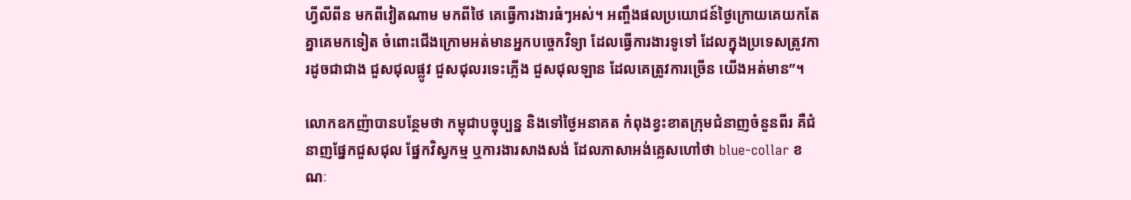ហ្វីលីពីន មកពីវៀតណាម មកពីថៃ គេធ្វើការងារធំៗអស់។ អញ្ចឹងផលប្រយោជន៍ថ្ងៃក្រោយគេយកតែគ្នាគេមកទៀត ចំពោះជើងក្រោមអត់មានអ្នកបច្ចេកវិទ្យា ដែលធ្វើការងារទូទៅ ដែលក្នុងប្រទេសត្រូវការដូចជាជាង ជួសជុលផ្លូវ ជួសជុលរទេះភ្លើង ជួសជុលឡាន ដែលគេត្រូវការច្រើន យើងអត់មាន”។

លោកឧកញ៉ាបានបន្ថែមថា កម្ពុជាបច្ចុប្បន្ន និងទៅថ្ងៃអនាគត កំពុងខ្វះខាតក្រុមជំនាញចំនួនពីរ គឺជំនាញផ្នែកជួសជុល ផ្នែកវិស្វកម្ម ឬការងារសាងសង់ ដែលភាសាអង់គ្លេសហៅថា blue-collar ខណៈ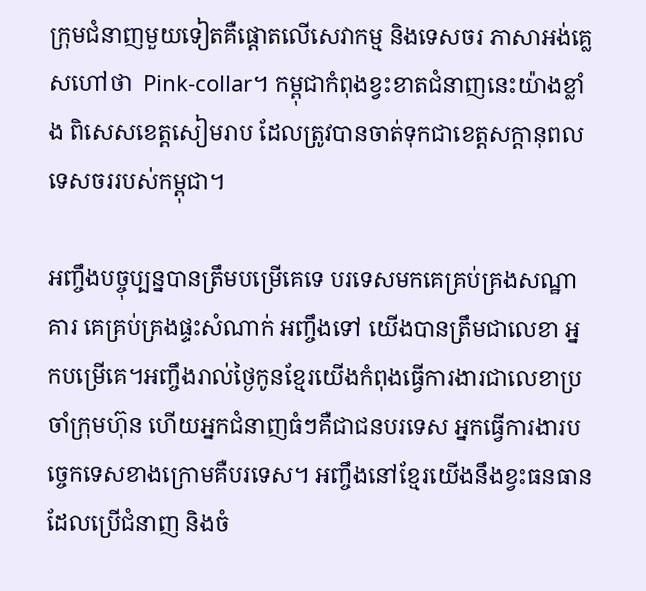ក្រុមជំនាញមួយទៀតគឺផ្ដោតលើសេវាកម្ម និងទេសចរ ភាសាអង់គ្លេសហៅថា  Pink-collar។ កម្ពុជាកំពុងខ្វះខាតជំនាញនេះយ៉ាងខ្លាំង ពិសេសខេត្តសៀមរាប ដែលត្រូវបានចាត់ទុកជាខេត្តសក្ដានុពលទេសចររបស់កម្ពុជា។

អញ្ចឹងបច្ចុប្បន្នបានត្រឹមបម្រើគេទេ បរទេសមកគេគ្រប់គ្រងសណ្ឋាគារ គេគ្រប់គ្រងផ្ទះសំណាក់ អញ្ចឹងទៅ យើងបានត្រឹមជាលេខា អ្នកបម្រើគេ។អញ្ចឹងរាល់ថ្ងៃកូនខ្មែរយើងកំពុងធ្វើការងារជាលេខាប្រចាំក្រុមហ៊ុន ហើយអ្នកជំនាញធំៗគឺជាជនបរទេស អ្នកធ្វើការងារបច្ចេកទេសខាងក្រោមគឺបរទេស។ អញ្ចឹងនៅខ្មែរយើងនឹងខ្វះធនធានដែលប្រើជំនាញ និងចំ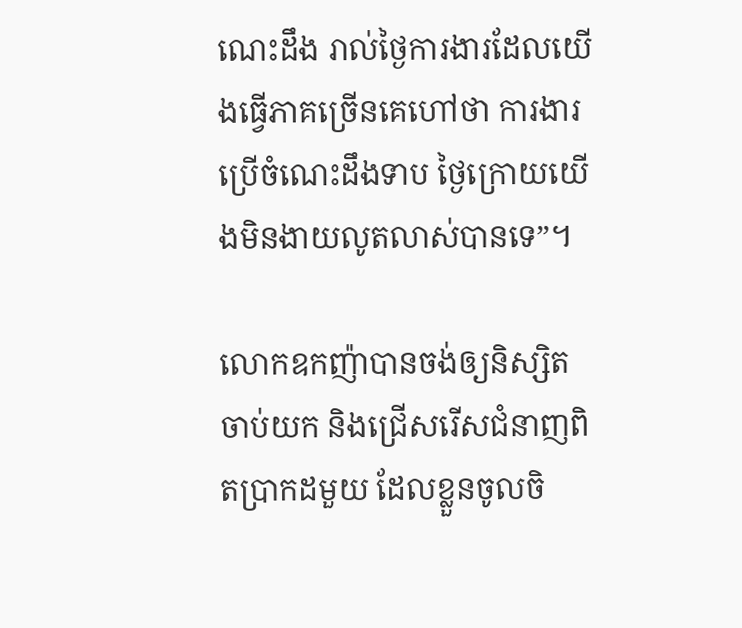ណេះដឹង រាល់ថ្ងៃការងារដែលយើងធ្វើភាគច្រើនគេហៅថា ការងារប្រើចំណេះដឹងទាប ថ្ងៃក្រោយយើងមិនងាយលូតលាស់បានទេ”។

លោកឧកញ៉ាបានចង់ឲ្យនិស្សិតចាប់យក និងជ្រើសរើសជំនាញពិតប្រាកដមួយ ដែលខ្លួនចូលចិ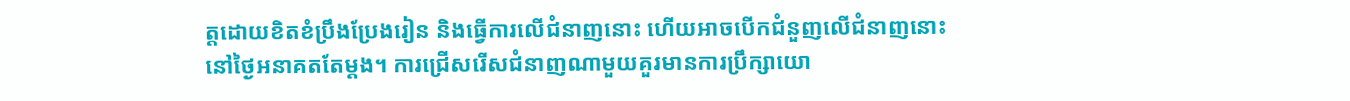ត្តដោយខិតខំប្រឹងប្រែងរៀន និងធ្វើការលើជំនាញនោះ ហើយអាចបើកជំនួញលើជំនាញនោះនៅថ្ងៃអនាគតតែម្តង។ ការជ្រើសរើសជំនាញណាមួយគួរមានការប្រឹក្សាយោ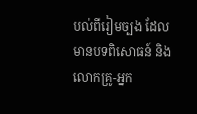បល់ពីរៀមច្បង ដែលមានបទពិសោធន៍ និងលោកគ្រូ-អ្នក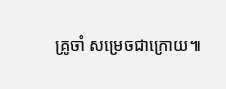គ្រូចាំ សម្រេចជាក្រោយ៕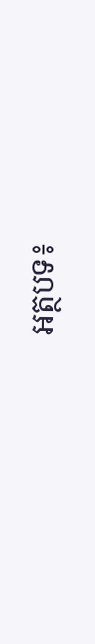អត្ថបទ៖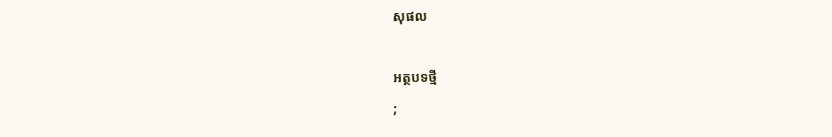សុផល

អត្ថបទថ្មី
;